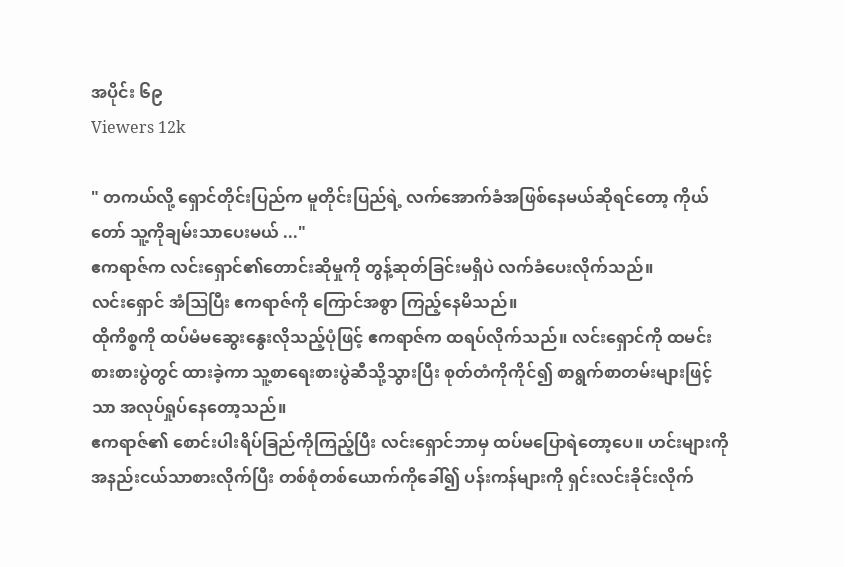အပိုင်း ၆၉
Viewers 12k

" တကယ်လို့ ရှောင်တိုင်းပြည်က မူတိုင်းပြည်ရဲ့ လက်အောက်ခံအဖြစ်နေမယ်ဆိုရင်တော့ ကိုယ်တော် သူ့ကိုချမ်းသာပေးမယ် ..."
ဧကရာဇ်က လင်းရှောင်၏တောင်းဆိုမှုကို တွန့်ဆုတ်ခြင်းမရှိပဲ လက်ခံပေးလိုက်သည်။
လင်းရှောင် အံဩပြီး ဧကရာဇ်ကို ကြောင်အစွာ ကြည့်နေမိသည်။
ထိုကိစ္စကို ထပ်မံမဆွေးနွေးလိုသည့်ပုံဖြင့် ဧကရာဇ်က ထရပ်လိုက်သည်။ လင်းရှောင်ကို ထမင်းစားစားပွဲတွင် ထားခဲ့ကာ သူ့စာရေးစားပွဲဆီသို့သွားပြီး စုတ်တံကိုကိုင်၍ စာရွက်စာတမ်းများဖြင့်သာ အလုပ်ရှုပ်နေတော့သည်။
ဧကရာဇ်၏ စောင်းပါးရိပ်ခြည်ကိုကြည့်ပြီး လင်းရှောင်ဘာမှ ထပ်မပြောရဲတော့ပေ။ ဟင်းများကို အနည်းငယ်သာစားလိုက်ပြီး တစ်စုံတစ်ယောက်ကိုခေါ်၍ ပန်းကန်များကို ရှင်းလင်းခိုင်းလိုက်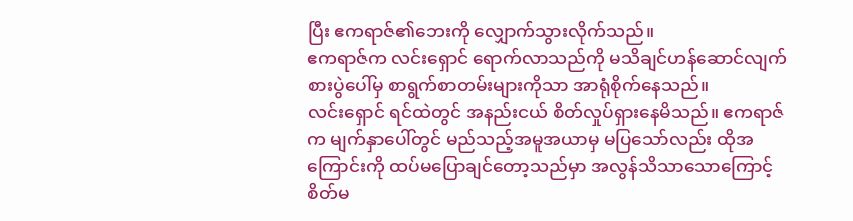ပြီး ဧကရာဇ်၏ဘေးကို လျှောက်သွားလိုက်သည်။
ဧကရာဇ်က လင်းရှောင် ရောက်လာသည်ကို မသိချင်ဟန်ဆောင်လျက် စားပွဲပေါ်မှ စာရွက်စာတမ်းများကိုသာ အာရုံစိုက်နေသည်။
လင်းရှောင် ရင်ထဲတွင် အနည်းငယ် စိတ်လှုပ်ရှားနေမိသည်။ ဧကရာဇ်က မျက်နှာပေါ်တွင် မည်သည့်အမူအယာမှ မပြသော်လည်း ထိုအကြောင်းကို ထပ်မပြောချင်တော့သည်မှာ အလွန်သိသာသောကြောင့် စိတ်မ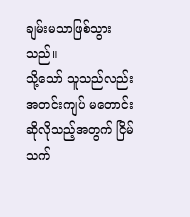ချမ်းမသာဖြစ်သွားသည်။
သို့သော် သူသည်လည်း အတင်းကျပ် မတောင်းဆိုလိုသည့်အတွက် ငြိမ်သက်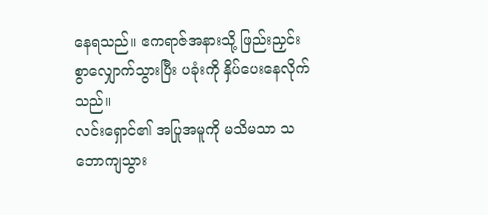နေရသည်။ ဧကရာဇ်အနားသို့ ဖြည်းညှင်းစွာလျှောက်သွားပြီး ပခုံးကို နှိပ်ပေးနေလိုက်သည်။
လင်းရှောင်၏ အပြုအမူကို မသိမသာ သဘောကျသွား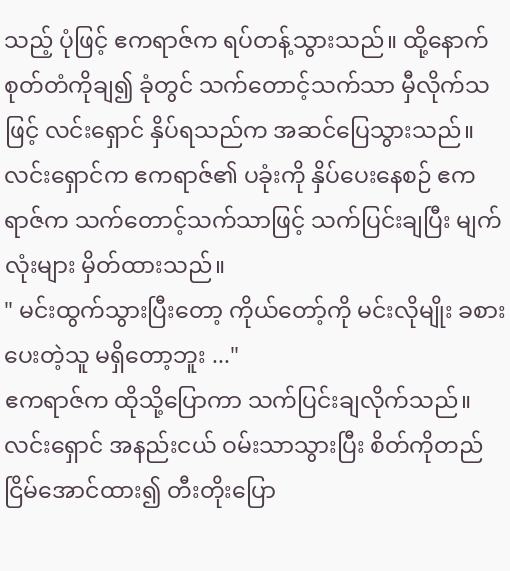သည့် ပုံဖြင့် ဧကရာဇ်က ရပ်တန့်သွားသည်။ ထို့နောက် စုတ်တံကိုချ၍ ခုံတွင် သက်တောင့်သက်သာ မှီလိုက်သဖြင့် လင်းရှောင် နှိပ်ရသည်က အဆင်ပြေသွားသည်။
လင်းရှောင်က ဧကရာဇ်၏ ပခုံးကို နှိပ်ပေးနေစဉ် ဧကရာဇ်က သက်တောင့်သက်သာဖြင့် သက်ပြင်းချပြီး မျက်လုံးများ မှိတ်ထားသည်။
" မင်းထွက်သွားပြီးတော့ ကိုယ်တော့်ကို မင်းလိုမျိုး ခစားပေးတဲ့သူ မရှိတော့ဘူး ..."
ဧကရာဇ်က ထိုသို့ပြောကာ သက်ပြင်းချလိုက်သည်။
လင်းရှောင် အနည်းငယ် ဝမ်းသာသွားပြီး စိတ်ကိုတည်ငြိမ်အောင်ထား၍ တီးတိုးပြော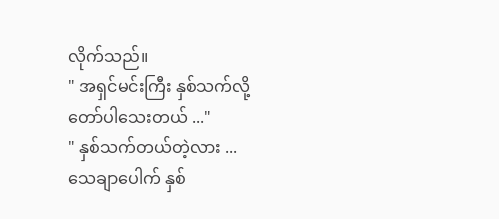လိုက်သည်။
" အရှင်မင်းကြီး နှစ်သက်လို့တော်ပါသေးတယ် ..."
" နှစ်သက်တယ်တဲ့လား ... သေချာပေါက် နှစ်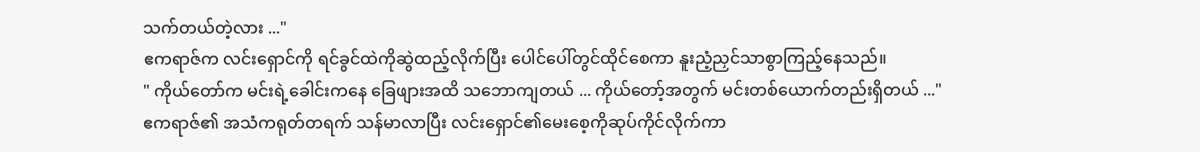သက်တယ်တဲ့လား ..."
ဧကရာဇ်က လင်းရှောင်ကို ရင်ခွင်ထဲကိုဆွဲထည့်လိုက်ပြီး ပေါင်ပေါ်တွင်ထိုင်စေကာ နူးညံ့ညှင်သာစွာကြည့်နေသည်။
" ကိုယ်တော်က မင်းရဲ့ခေါင်းကနေ ခြေဖျားအထိ သဘောကျတယ် ... ကိုယ်တော့်အတွက် မင်းတစ်ယောက်တည်းရှိတယ် ..."
ဧကရာဇ်၏ အသံကရုတ်တရက် သန်မာလာပြီး လင်းရှောင်၏မေးစေ့ကိုဆုပ်ကိုင်လိုက်ကာ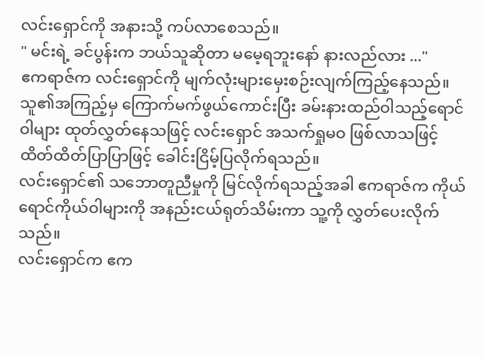လင်းရှောင်ကို အနားသို့ ကပ်လာစေသည်။
" မင်းရဲ့ ခင်ပွန်းက ဘယ်သူဆိုတာ မမေ့ရဘူးနော် နားလည်လား ..."
ဧကရာဇ်က လင်းရှောင်ကို မျက်လုံးများမှေးစဉ်းလျက်ကြည့်နေသည်။ သူ၏အကြည့်မှ ကြောက်မက်ဖွယ်ကောင်းပြီး ခမ်းနားထည်ဝါသည့်ရောင်ဝါများ ထုတ်လွှတ်နေသဖြင့် လင်းရှောင် အသက်ရှုမဝ ဖြစ်လာသဖြင့် ထိတ်ထိတ်ပြာပြာဖြင့် ခေါင်းငြိမ့်ပြလိုက်ရသည်။
လင်းရှောင်၏ သဘောတူညီမှုကို မြင်လိုက်ရသည့်အခါ ဧကရာဇ်က ကိုယ်ရောင်ကိုယ်ဝါများကို အနည်းငယ်ရုတ်သိမ်းကာ သူ့ကို လွှတ်ပေးလိုက်သည်။
လင်းရှောင်က ဧက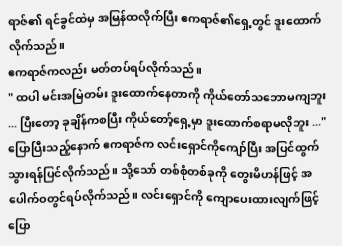ရာဇ်၏ ရင်ခွင်ထဲမှ အမြန်ထလိုက်ပြီး ဧကရာဇ်၏ရှေ့တွင် ဒူးထောက်လိုက်သည်။
ဧကရာဇ်ကလည်း မတ်တပ်ရပ်လိုက်သည်။
" ထပါ မင်းအမြဲတမ်း ဒူးထောက်နေတာကို ကိုယ်တော်သဘောမကျဘူး ... ပြီးတော့ ခုချိန်ကစပြီး ကိုယ်တော့်ရှေ့မှာ ဒူးထောက်စရာမလိုဘူး ..."
ပြောပြီးသည့်နောက် ဧကရာဇ်က လင်းရှောင်ကိုကျော်ပြီး အပြင်ထွက်သွားရန်ပြင်လိုက်သည်။ သို့သော် တစ်စုံတစ်ခုကို တွေးမိဟန်ဖြင့် အပေါက်ဝတွင်ရပ်လိုက်သည်။ လင်းရှောင်ကို ကျောပေးထားလျက်ဖြင့် ပြော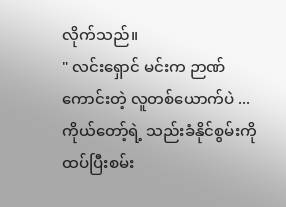လိုက်သည်။
" လင်းရှောင် မင်းက ဉာဏ်ကောင်းတဲ့ လူတစ်ယောက်ပဲ ... ကိုယ်တော့်ရဲ့ သည်းခံနိုင်စွမ်းကို ထပ်ပြီးစမ်း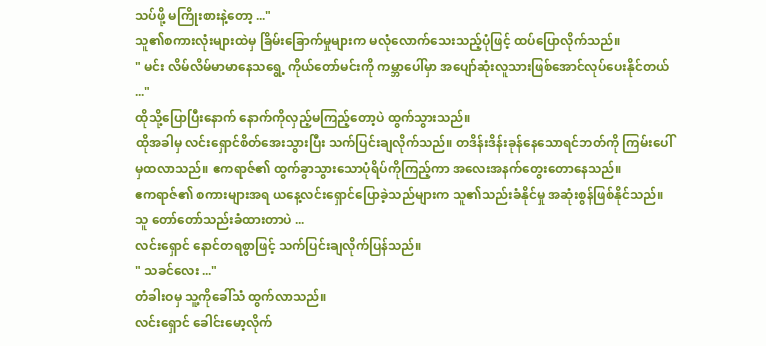သပ်ဖို့ မကြိုးစားနဲ့တော့ ..."
သူ၏စကားလုံးများထဲမှ ခြိမ်းခြောက်မှုများက မလုံလောက်သေးသည့်ပုံဖြင့် ထပ်ပြောလိုက်သည်။
" မင်း လိမ်လိမ်မာမာနေသရွေ့ ကိုယ်တော်မင်းကို ကမ္ဘာပေါ်မှာ အပျော်ဆုံးလူသားဖြစ်အောင်လုပ်ပေးနိုင်တယ် ..."
ထိုသို့ပြောပြီးနောက် နောက်ကိုလှည့်မကြည့်တော့ပဲ ထွက်သွားသည်။
ထိုအခါမှ လင်းရှောင်စိတ်အေးသွားပြီး သက်ပြင်းချလိုက်သည်။ တဒိန်းဒိန်းခုန်နေသောရင်ဘတ်ကို ကြမ်းပေါ်မှထလာသည်။ ဧကရာဇ်၏ ထွက်ခွာသွားသောပုံရိပ်ကိုကြည့်ကာ အလေးအနက်တွေးတောနေသည်။
ဧကရာဇ်၏ စကားများအရ ယနေ့လင်းရှောင်ပြောခဲ့သည်များက သူ၏သည်းခံနိုင်မှု အဆုံးစွန်ဖြစ်နိုင်သည်။
သူ တော်တော်သည်းခံထားတာပဲ ...
လင်းရှောင် နောင်တရစွာဖြင့် သက်ပြင်းချလိုက်ပြန်သည်။
" သခင်လေး ..."
တံခါးဝမှ သူ့ကိုခေါ်သံ ထွက်လာသည်။
လင်းရှောင် ခေါင်းမော့လိုက်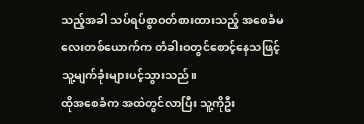သည့်အခါ သပ်ရပ်စွာဝတ်စားထားသည့် အစေခံမလေးတစ်ယောက်က တံခါးဝတွင်စောင့်နေသဖြင့် သူ့မျက်ခုံးများပင့်သွားသည်။
ထိုအစေခံက အထဲတွင်လာပြီး သူ့ကိုဦး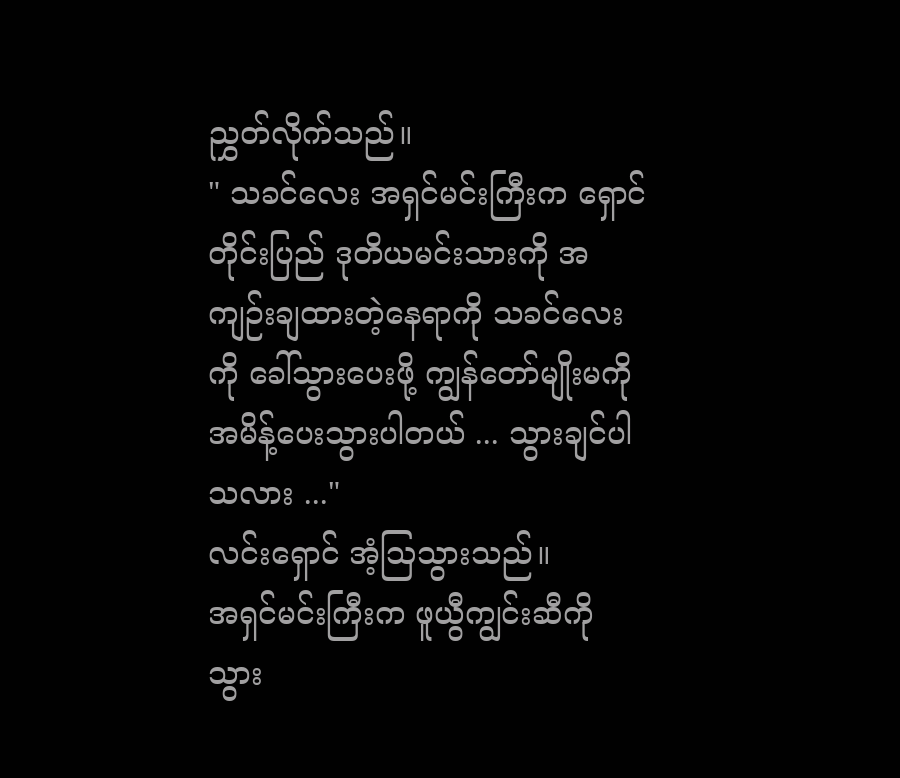ညွှတ်လိုက်သည်။
" သခင်လေး အရှင်မင်းကြီးက ရှောင်တိုင်းပြည် ဒုတိယမင်းသားကို အကျဉ်းချထားတဲ့နေရာကို သခင်လေးကို ခေါ်သွားပေးဖို့ ကျွန်တော်မျိုးမကို အမိန့်ပေးသွားပါတယ် ... သွားချင်ပါသလား ..."
လင်းရှောင် အံ့ဩသွားသည်။
အရှင်မင်းကြီးက ဖူယွီကျွင်းဆီကို သွား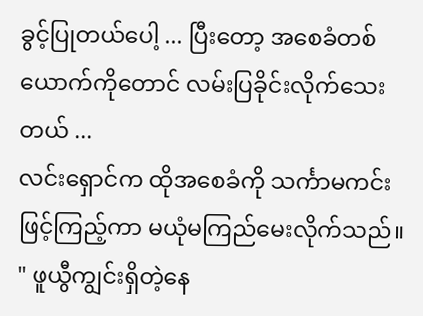ခွင့်ပြုတယ်ပေါ့ ... ပြီးတော့ အစေခံတစ်ယောက်ကိုတောင် လမ်းပြခိုင်းလိုက်သေးတယ် ...
လင်းရှောင်က ထိုအစေခံကို သင်္ကာမကင်းဖြင့်ကြည့်ကာ မယုံမကြည်မေးလိုက်သည်။
" ဖူယွီကျွင်းရှိတဲ့နေ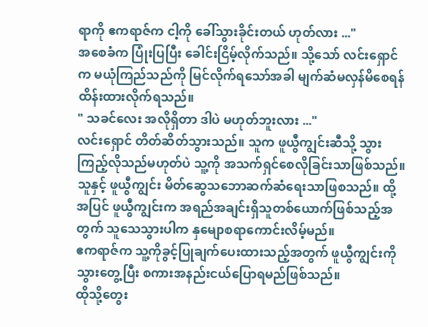ရာကို ဧကရာဇ်က ငါ့ကို ခေါ်သွားခိုင်းတယ် ဟုတ်လား ..."
အစေခံက ပြုံးပြပြီး ခေါင်းငြိမ့်လိုက်သည်။ သို့သော် လင်းရှောင်က မယုံကြည်သည်ကို မြင်လိုက်ရသော်အခါ မျက်ဆံမလှန်မိစေရန် ထိန်းထားလိုက်ရသည်။
" သခင်လေး အလိုရှိတာ ဒါပဲ မဟုတ်ဘူးလား ..."
လင်းရှောင် တိတ်ဆိတ်သွားသည်။ သူက ဖူယွီကျွင်းဆီသို့ သွားကြည့်လိုသည်မဟုတ်ပဲ သူ့ကို အသက်ရှင်စေလိုခြင်းသာဖြစ်သည်။ သူနှင့် ဖူယွီကျွင်း မိတ်ဆွေသဘောဆက်ဆံရေးသာဖြစသည်။ ထို့အပြင် ဖူယွီကျွင်းက အရည်အချင်းရှိသူတစ်ယောက်ဖြစ်သည့်အတွက် သူသေသွားပါက နှမျောစရာကောင်းလိမ့်မည်။
ဧကရာဇ်က သူ့ကိုခွင့်ပြုချက်ပေးထားသည့်အတွက် ဖူယွီကျွင်းကို သွားတွေ့ပြီး စကားအနည်းငယ်ပြောရမည်ဖြစ်သည်။
ထိုသို့တွေး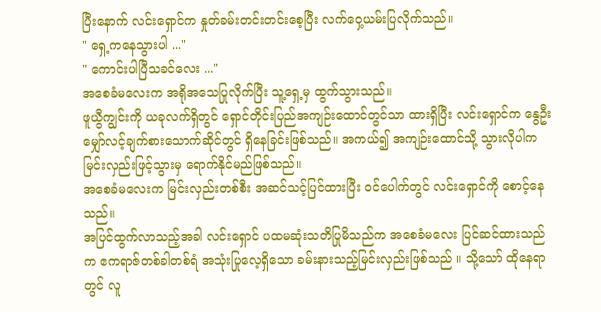ပြီးနောက် လင်းရှောင်က နှုတ်ခမ်းတင်းတင်းစေ့ပြီး လက်ဝှေ့ယမ်းပြလိုက်သည်။
" ရှေ့ကနေသွားပါ ..."
" ကောင်းပါပြီသခင်လေး ..."
အစေခံမလေးက အရိုအသေပြုလိုက်ပြီး သူ့ရှေ့မှ ထွက်သွားသည်။
ဖူယွီကျွင်းကို ယခုလက်ရှိတွင် ရှောင်တိုင်းပြည်အကျဉ်းထောင်တွင်သာ ထားရှိပြီး လင်းရှောင်က နွေဦးမျှော်လင့်ချက်စားသောက်ဆိုင်တွင် ရှိနေခြင်းဖြစ်သည်။ အကယ်၍ အကျဉ်းထောင်သို့ သွားလိုပါက မြင်းလှည်းဖြင့်သွားမှ ရောက်နိုင်မည်ဖြစ်သည်။
အစေခံမလေးက မြင်းလှည်းတစ်စီး အဆင်သင့်ပြင်ထားပြီး ဝင်ပေါက်တွင် လင်းရှောင်ကို စောင့်နေသည်။
အပြင်ထွက်လာသည့်အခါ လင်းရှောင် ပထမဆုံးသတိပြုမိသည်က အစေခံမလေး ပြင်ဆင်ထားသည်က ဧကရာဇ်တစ်ခါတစ်ရံ အသုံးပြုလေ့ရှိသော ခမ်းနားသည့်မြင်းလှည်းဖြစ်သည် ။ သို့သော် ထိုနေရာတွင် လူ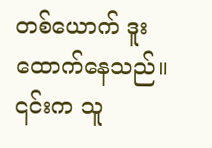တစ်ယောက် ဒူးထောက်နေသည်။ ၎င်းက သူ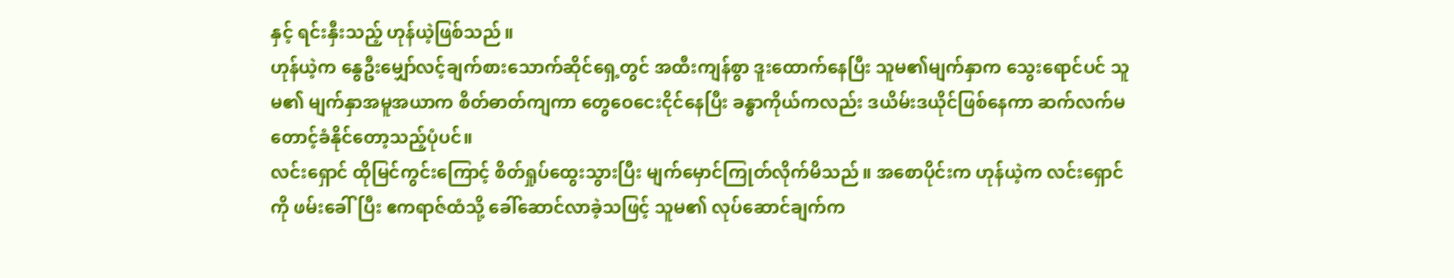နှင့် ရင်းနှီးသည့် ဟုန်ယဲ့ဖြစ်သည်။
ဟုန်ယဲ့က နွေဦးမျှော်လင့်ချက်စားသောက်ဆိုင်ရှေ့တွင် အထီးကျန်စွာ ဒူးထောက်နေပြီး သူမ၏မျက်နှာက သွေးရောင်ပင် သူမ၏ မျက်နှာအမူအယာက စိတ်ဓာတ်ကျကာ တွေဝေငေးငိုင်နေပြီး ခန္ဓာကိုယ်ကလည်း ဒယိမ်းဒယိုင်ဖြစ်နေကာ ဆက်လက်မတောင့်ခံနိုင်တော့သည့်ပုံပင်။
လင်းရှောင် ထိုမြင်ကွင်းကြောင့် စိတ်ရှုပ်ထွေးသွားပြီး မျက်မှောင်ကြုတ်လိုက်မိသည်။ အစောပိုင်းက ဟုန်ယဲ့က လင်းရှောင်ကို ဖမ်းခေါ်ပြီး ဧကရာဇ်ထံသို့ ခေါ်ဆောင်လာခဲ့သဖြင့် သူမ၏ လုပ်ဆောင်ချက်က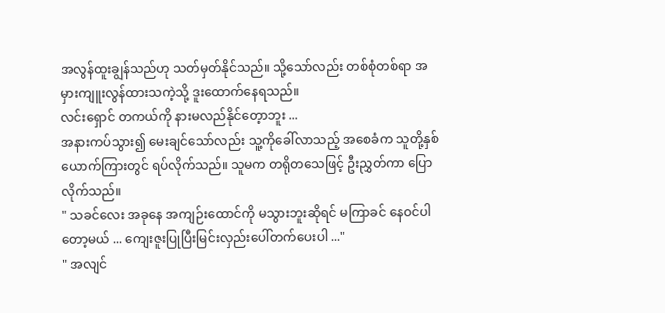အလွန်ထူးချွန်သည်ဟု သတ်မှတ်နိုင်သည်။ သို့သော်လည်း တစ်စုံတစ်ရာ အမှားကျူးလွန်ထားသကဲ့သို့ ဒူးထောက်နေရသည်။
လင်းရှောင် တကယ်ကို နားမလည်နိုင်တေ့ာဘူး ...
အနားကပ်သွား၍ မေးချင်သော်လည်း သူ့ကိုခေါ်လာသည့် အစေခံက သူတို့နှစ်ယောက်ကြားတွင် ရပ်လိုက်သည်။ သူမက တရိုတသေဖြင့် ဦးညွှတ်ကာ ပြောလိုက်သည်။
" သခင်လေး အခုနေ အကျဉ်းထောင်ကို မသွားဘူးဆိုရင် မကြာခင် နေဝင်ပါတော့မယ် ... ကျေးဇူးပြုပြီးမြင်းလှည်းပေါ်တက်ပေးပါ ..."
" အလျင်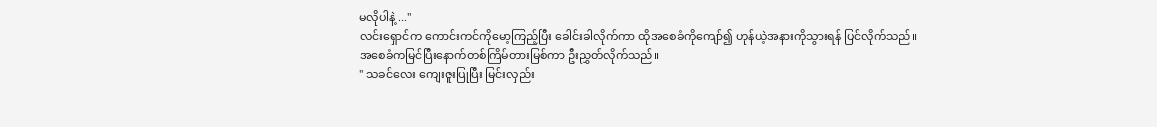မလိုပါနဲ့ ..."
လင်းရှောင်က ကောင်းကင်ကိုမော့ကြည့်ပြီး ခေါင်းခါလိုက်ကာ ထိုအစေခံကိုကျော်၍ ဟုန်ယဲ့အနားကိုသွားရန် ပြင်လိုက်သည်။
အစေခံကမြင်ပြီးနောက်တစ်ကြိမ်တားမြစ်ကာ ဦးညွှတ်လိုက်သည်။
" သခင်လေး ကျေးဇူးပြုပြီး မြင်းလှည်း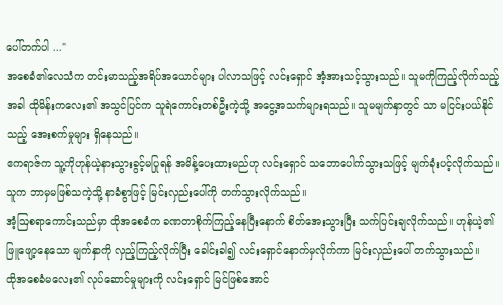ပေါ်တက်ပါ ..."
အစေခံ၏လေသံက တင်းမာသည့်အရိပ်အယောင်များ ပါလာသဖြင့် လင်းရှောင် အံ့အားသင့်သွားသည်။ သူမကိုကြည့်လိုက်သည့်အခါ ထိုမိန်းကလေး၏ အသွင်ပြင်က သူရဲကောင်းတစ်ဦးကဲ့သို့ အငွေ့အသက်များရသည်။ သူမမျက်နှာတွင် သာ မငြင်းပယ်နိုင်သည့် အေးစက်မှုများ ရှိနေသည်။
ဧကရာဇ်က သူ့ကိုဟုန်ယဲ့နားသွားခွင့်မပြုရန် အမိန့်ပေးထားမည်ဟု လင်းရှောင် သဘောပေါက်သွားသဖြင့် မျက်ခုံးပင့်လိုက်သည်။ သူက ဘာမှမဖြစ်သကဲ့သို့ နာခံစွာဖြင့် မြင်းလှည်းပေါ်ကို တက်သွားလိုက်သည်။
အံ့ဩစရာကောင်းသည်မှာ ထိုအစေခံက ခဏတာစိုက်ကြည့်နေပြီးနောက် စိတ်အေးသွားပြီး သက်ပြင်းချလိုက်သည်။ ဟုန်ယဲ့၏ ဖြူဖျော့နေသော မျက်နှာကို လှည့်ကြည့်လိုက်ပြီး ခေါင်းခါ၍ လင်းရှောင်နောက်မှလိုက်ကာ မြင်းလှည်းပေါ် တက်သွားသည်။
ထိုအစေခံမလေး၏ လုပ်ဆောင်မှုများကို လင်းရှောင် မြင်ဖြစ်အောင်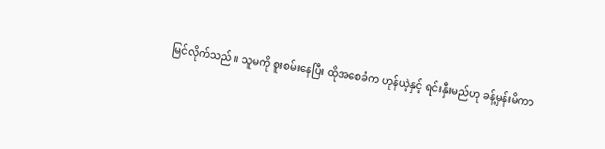မြင်လိုက်သည်။ သူမကို စူးစမ်းနေပြီး ထိုအစေခံက ဟုန်ယဲ့နှင့် ရင်းနှီးမည်ဟု ခန့်မှန်းမိကာ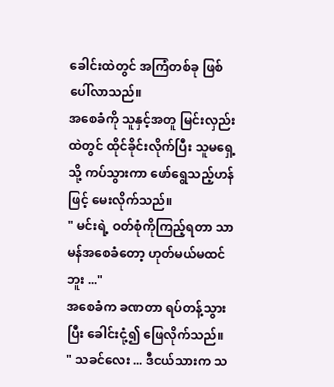ခေါင်းထဲတွင် အကြံတစ်ခု ‌ဖြစ်ပေါ်လာသည်။
အစေခံကို သူနှင့်အတူ မြင်းလှည်းထဲတွင် ထိုင်ခိုင်းလိုက်ပြီး သူမရှေ့သို့ ကပ်သွားကာ ဖော်ရွေသည့်ဟန်ဖြင့် မေးလိုက်သည်။
" မင်းရဲ့ ဝတ်စုံကိုကြည့်ရတာ သာမန်အစေခံတော့ ဟုတ်မယ်မထင်ဘူး ..."
အစေခံက ခဏတာ ရပ်တန့်သွားပြီး ခေါင်းငုံ့၍ ဖြေလိုက်သည်။
" သခင်လေး ... ဒီငယ်သားက သ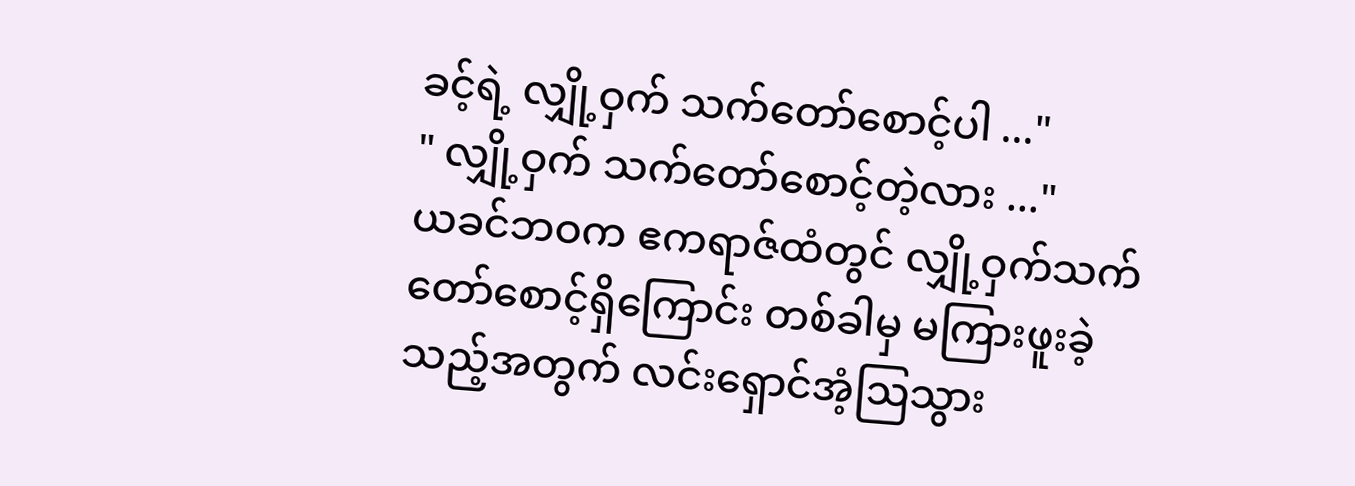ခင့်ရဲ့ လျှို့ဝှက် သက်တော်စောင့်ပါ ..."
" လျှို့ဝှက် သက်တော်စောင့်တဲ့လား ..."
ယခင်ဘဝက ဧကရာဇ်ထံတွင် လျှို့ဝှက်သက်တော်စောင့်ရှိကြောင်း တစ်ခါမှ မကြားဖူးခဲ့သည့်အတွက် လင်းရှောင်အံ့ဩသွား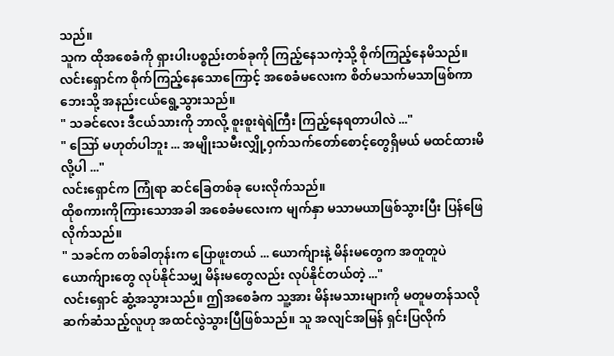သည်။
သူက ထိုအစေခံကို ရှားပါးပစ္စည်းတစ်ခုကို ကြည့်နေသကဲ့သို့ စိုက်ကြည့်နေမိသည်။ လင်းရှောင်က စိုက်ကြည့်နေသောကြောင့် အစေခံမလေးက စိတ်မသက်မသာဖြစ်ကာ ဘေးသို့ အနည်းငယ်ရွေ့သွားသည်။
" သခင်လေး ဒီငယ်သားကို ဘာလို့ စူးစူးရဲရဲကြီး ကြည့်နေရတာပါလဲ ..."
" ဪ မဟုတ်ပါဘူး ... အမျိုးသမီးလျှို့ဝှက်သက်တော်စောင့်တွေရှိမယ် မထင်ထားမိလို့ပါ ..."
လင်းရှောင်က ကြုံရာ ဆင်ခြေတစ်ခု ပေးလိုက်သည်။
ထိုစကားကိုကြားသောအခါ အစေခံမလေးက မျက်နှာ မသာမယာဖြစ်သွားပြီး ပြန်ဖြေလိုက်သည်။
" သခင်က တစ်ခါတုန်းက ပြောဖူးတယ် ... ယောက်ျားနဲ့ မိန်းမတွေက အတူတူပဲ ယောက်ျားတွေ လုပ်နိုင်သမျှ မိန်းမတွေလည်း လုပ်နိုင်တယ်တဲ့ ..."
လင်းရှောင် ဆွံ့အသွားသည်။ ဤအစေခံက သူ့အား မိန်းမသားများကို မတူမတန်သလို ဆက်ဆံသည့်လူဟု အထင်လွဲသွားပြီဖြစ်သည်။ သူ အလျင်အမြန် ရှင်းပြလိုက်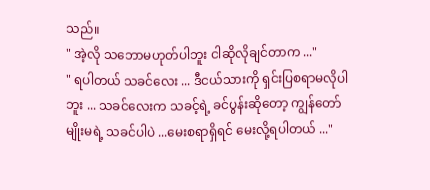သည်။
" အဲ့လို သဘောမဟုတ်ပါဘူး ငါဆိုလိုချင်တာက ..."
" ရပါတယ် သခင်လေး ... ဒီငယ်သားကို ရှင်းပြစရာမလိုပါဘူး ... သခင်လေးက သခင့်ရဲ့ ခင်ပွန်းဆိုတော့ ကျွန်တော်မျိုးမရဲ့ သခင်ပါပဲ ...မေးစရာရှိရင် မေးလို့ရပါတယ် ..."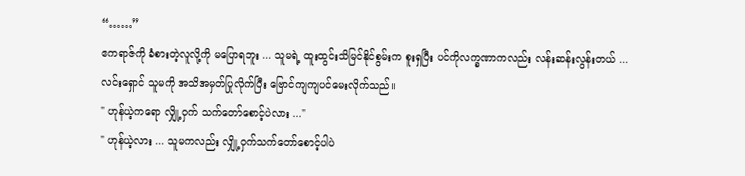“……”
ဧကရာဇ်ကို ခံစားတဲ့လူလို့ကို မပြောရဘူး ... သူမရဲ့ ထူးထွင်းသိမြင်နိုင်စွမ်းက စူးရှပြီး ပင်ကိုလက္ခဏာကလည်း လန်းဆန်းလွန်းတယ် ...
လင်းရှောင် သူမကို အသိအမှတ်ပြုလိုက်ပြီး ဗြောင်ကျကျပင်မေးလိုက်သည်။
" ဟုန်ယဲ့ကရော လျှို့ဝှက် သက်တော်စောင့်ပဲလား ..."
" ဟုန်ယဲ့လား ... သူမကလည်း လျှို့ဝှက်သက်တော်စောင့်ပါပဲ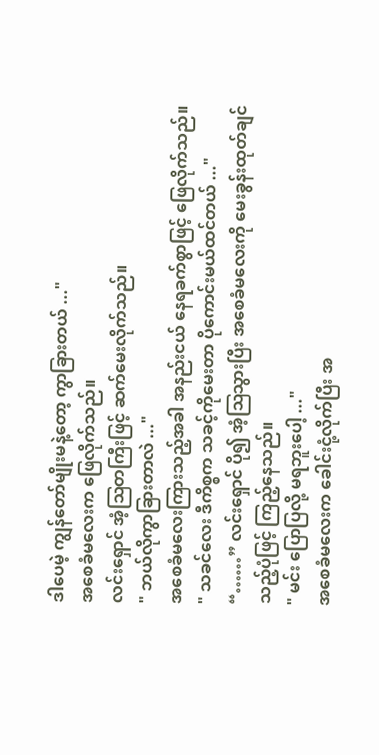ဒါပေမဲ့ ကျွန်တော်မျိုးမနဲ့တော့ ကွာခြားတယ် ..."
အစေခံမလေးက ဖြေလိုက်သည်။
လင်းရှောင် အံ့ဩတကြီးဖြင့် ဆက်မေးလိုက်သည်။
" ဘယ်လိုကွာခြားတာလဲ ..."
အစေခံမလေးကြားသည့်အခါ အနည်းငယ် နေရခက်စွာဖြင့် ဖြေလိုက်သည်။
" သခင်လေး ဒီကိစ္စက သခင့်ကိုမေးတာ ပိုကောင်းမယ်ထင်တယ် ..."
“……” လင်းရှောင် ပို၍ အံ့ဩသွားပြီး အစေခံမလေးကို မေးခွန်းထုတ်ချင်သည့်ပုံဖြင့် ကြည့်နေသည်။
" မင်း ပြောပြလို့ မရဘူးပေါ့ ..."
အစေခံမလေးက ခေါင်းငုံ့လိုက်ပြီး အ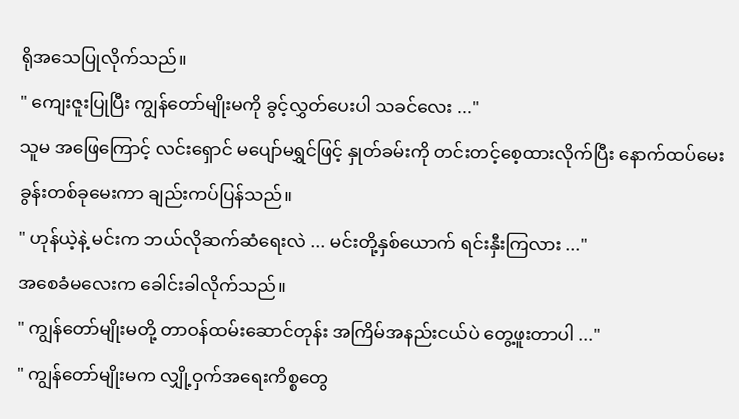ရိုအသေပြုလိုက်သည်။
" ကျေးဇူးပြုပြီး ကျွန်တော်မျိုးမကို ခွင့်လွှတ်ပေးပါ သခင်လေး ..."
သူမ အဖြေကြောင့် လင်းရှောင် မပျော်မရွှင်ဖြင့် နှုတ်ခမ်းကို တင်းတင့်စေ့ထားလိုက်ပြီး နောက်ထပ်မေးခွန်းတစ်ခုမေးကာ ချည်းကပ်ပြန်သည်။
" ဟုန်ယဲ့နဲ့ မင်းက ဘယ်လိုဆက်ဆံရေးလဲ ... မင်းတို့နှစ်ယောက် ရင်းနှီးကြလား ..."
အစေခံမလေးက ခေါင်းခါလိုက်သည်။
" ကျွန်တော်မျိုးမတို့ တာဝန်ထမ်းဆောင်တုန်း အကြိမ်အနည်းငယ်ပဲ တွေ့ဖူးတာပါ ..."
" ကျွန်တော်မျိုးမက လျှို့ဝှက်အရေးကိစ္စတွေ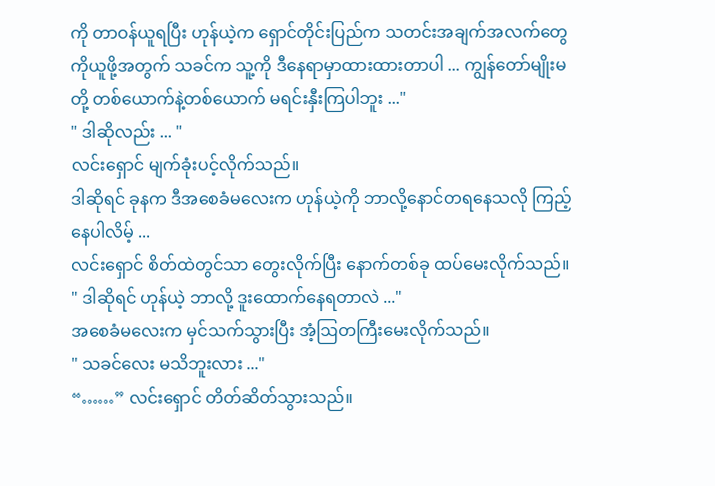ကို တာဝန်ယူရပြီး ဟုန်ယဲ့က ရှောင်တိုင်းပြည်က သတင်းအချက်အလက်တွေကိုယူဖို့အတွက် သခင်က သူ့ကို ဒီနေရာမှာထားထားတာပါ ... ကျွန်တော်မျိုးမတို့ တစ်ယောက်နဲ့တစ်ယောက် မရင်းနှီးကြပါဘူး ..."
" ဒါဆိုလည်း ... "
လင်းရှောင် မျက်ခုံးပင့်လိုက်သည်။
ဒါဆိုရင် ခုနက ဒီအစေခံမလေးက ဟုန်ယဲ့ကို ဘာလို့နောင်‌တရနေသလို ကြည့်နေပါလိမ့် ...
လင်းရှောင် စိတ်ထဲတွင်သာ တွေးလိုက်ပြီး နောက်တစ်ခု ထပ်မေးလိုက်သည်။
" ဒါဆိုရင် ဟုန်ယဲ့ ဘာလို့ ဒူးထောက်နေရတာလဲ ..."
အစေခံမလေးက မှင်သက်သွားပြီး အံ့ဩတကြီးမေးလိုက်သည်။
" သခင်လေး မသိဘူးလား ..."
“……” လင်းရှောင် တိတ်ဆိတ်သွားသည်။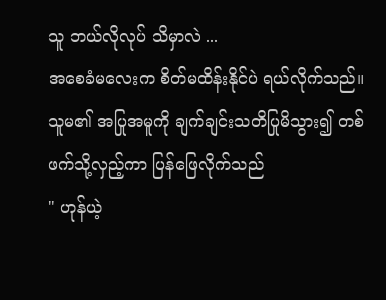သူ ဘယ်လိုလုပ် သိမှာလဲ ...
အစေခံမလေးက စိတ်မထိန်းနိုင်ပဲ ရယ်လိုက်သည်။ သူမ၏ အပြုအမူကို ချက်ချင်းသတိပြုမိသွား၍ တစ်ဖက်သို့လှည့်ကာ ပြန်ဖြေလိုက်သည်
" ဟုန်ယဲ့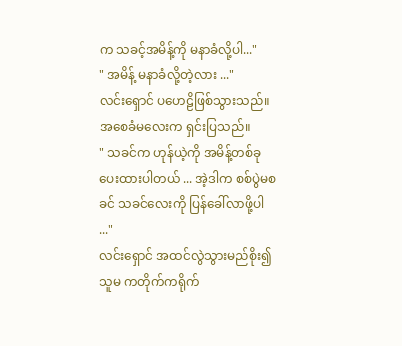က သခင့်အမိန့်ကို မနာခံလို့ပါ..."
" အမိန့် မနာခံလို့တဲ့လား ..."
လင်းရှောင် ပဟေဠိဖြစ်သွားသည်။
အစေခံမလေးက ရှင်းပြသည်။
" သခင်က ဟုန်ယဲ့ကို အမိန့်တစ်ခု ပေးထားပါတယ် ... အဲ့ဒါက စစ်ပွဲမစခင် သခင်လေးကို ပြန်ခေါ်လာဖို့ပါ ..."
လင်းရှောင် အထင်လွဲသွားမည်စိုး၍ သူမ ကတိုက်ကရိုက်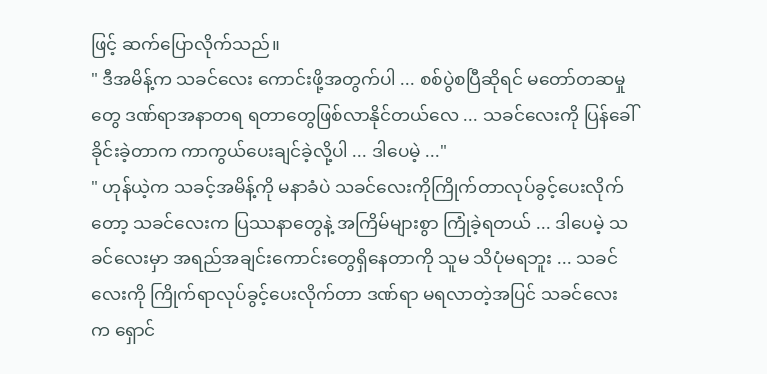ဖြင့် ဆက်ပြောလိုက်သည်။
" ဒီအမိန့်က သခင်လေး ကောင်းဖို့အတွက်ပါ ... စစ်ပွဲစပြီဆိုရင် မတော်တဆမှုတွေ ဒဏ်ရာအနာတရ ရတာတွေဖြစ်လာနိုင်တယ်လေ ... သခင်လေးကို ပြန်ခေါ်ခိုင်းခဲ့တာက ကာကွယ်ပေးချင်ခဲ့လို့ပါ ... ဒါပေမဲ့ ..."
" ဟုန်ယဲ့က သခင့်အမိန့်ကို မနာခံပဲ သခင်လေးကိုကြိုက်တာလုပ်ခွင့်ပေးလိုက်တော့ သခင်လေးက ပြဿနာတွေနဲ့ အကြိမ်များစွာ ကြုံခဲ့ရတယ် ... ဒါပေမဲ့ သခင်လေးမှာ အရည်အချင်းကောင်းတွေရှိနေတာကို သူမ သိပုံမရဘူး ... သခင်လေးကို ကြိုက်ရာလုပ်ခွင့်ပေးလိုက်တာ ဒဏ်ရာ မရလာတဲ့အပြင် သခင်လေးက ရှောင်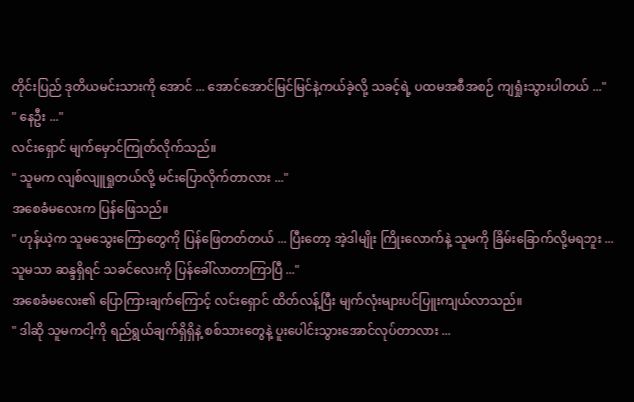တိုင်းပြည် ဒုတိယမင်းသားကို အောင် ... အောင်အောင်မြင်မြင်နဲ့ကယ်ခဲ့လို့ သခင့်ရဲ့ ပထမအစီအစဉ် ကျရှုံးသွားပါတယ် ..."
" နေဦး ..."
လင်းရှောင် မျက်မှောင်ကြုတ်လိုက်သည်။
" သူမက လျစ်လျူရှုတယ်လို့ မင်းပြောလိုက်တာလား ..."
အစေခံမလေးက ပြန်ဖြေသည်။
" ဟုန်ယဲ့က သူမသွေးကြောတွေကို ပြန်ဖြေတတ်တယ် ... ပြီးတော့ အဲ့ဒါမျိုး ကြိုးလောက်နဲ့ သူမကို ခြိမ်းခြောက်လို့မရဘူး ... သူမသာ ဆန္ဒရှိရင် သခင်လေးကို ပြန်ခေါ်လာတာကြာပြီ ..."
အစေခံမလေး၏ ပြောကြားချက်ကြောင့် လင်းရှောင် ထိတ်လန့်ပြီး မျက်လုံးများပင်ပြူးကျယ်လာသည်။
" ဒါဆို သူမကငါ့ကို ရည်ရွယ်ချက်ရှိရှိနဲ့ စစ်သားတွေနဲ့ ပူးပေါင်းသွားအောင်လုပ်တာလား ...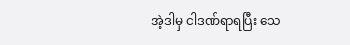အဲ့ဒါမှ ငါဒဏ်ရာရပြီး သေ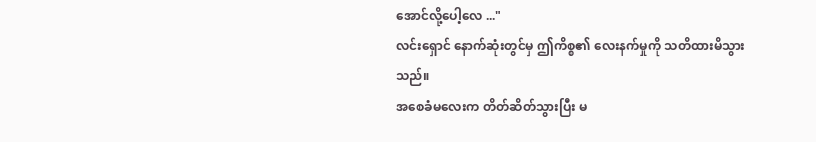အောင်လို့ပေါ့လေ ..."
လင်းရှောင် နောက်ဆုံးတွင်မှ ဤကိစ္စ၏ လေးနက်မှုကို သတိထားမိသွားသည်။
အစေခံမလေးက တိတ်ဆိတ်သွားပြီး မ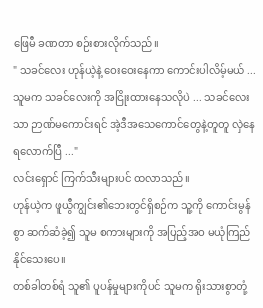ဖြေမီ ခဏတာ စဉ်းစားလိုက်သည်။
" သခင်လေး ဟုန်ယဲ့နဲ့ ဝေးဝေးနေကာ ကောင်းပါလိမ့်မယ် ... သူမက သခင်လေးကို အငြိုးထားနေသလိုပဲ ... သခင်လေးသာ ဉာဏ်မကောင်းရင် အဲ့ဒီအသေကောင်တွေနဲ့တူတူ လှဲနေရလောက်ပြီ ..."
လင်းရှောင် ကြက်သီးများပင် ထလာသည်။
ဟုန်ယဲ့က ဖူယွီကျွင်း၏ဘေးတွင်ရှိစဉ်က သူ့ကို ကောင်းမွန်စွာ ဆက်ဆံခဲ့၍ သူမ စကားများကို အပြည့်အဝ မယုံကြည်နိုင်သေးပေ။
တစ်ခါတစ်ရံ သူ၏ ပူပန်မှုများကိုပင် သူမက ရိုးသားစွာတုံ့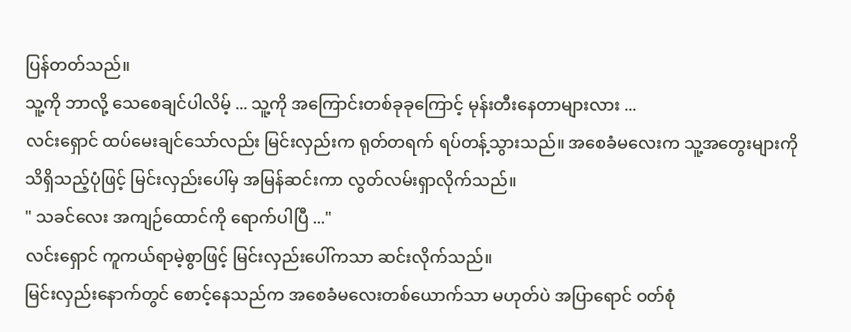ပြန်တတ်သည်။
သူ့ကို ဘာလို့ သေစေချင်ပါလိမ့် ... သူ့ကို အကြောင်းတစ်ခုခုကြောင့် မုန်းတီးနေတာများလား ...
လင်းရှောင် ထပ်မေးချင်သော်လည်း မြင်းလှည်းက ရုတ်တရက် ရပ်တန့်သွားသည်။ အစေခံမလေးက သူ့အတွေးများကို သိရှိသည့်ပုံဖြင့် မြင်းလှည်းပေါ်မှ အမြန်ဆင်းကာ လွတ်လမ်းရှာလိုက်သည်။
" သခင်လေး အကျဉ်ထောင်ကို ရောက်ပါပြီ ..."
လင်းရှောင် ကူကယ်ရာမဲ့စွာဖြင့် မြင်းလှည်းပေါ်ကသာ ဆင်းလိုက်သည်။
မြင်းလှည်းနောက်တွင် စောင့်နေသည်က အစေခံမလေးတစ်ယောက်သာ မဟုတ်ပဲ အပြာရောင် ဝတ်စုံ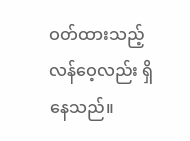ဝတ်ထားသည့် လန်ဝေ့လည်း ရှိနေသည်။